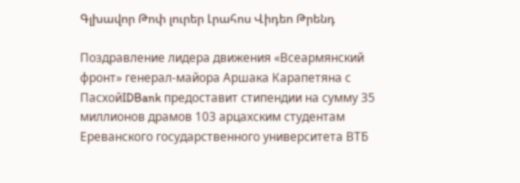Գլխավոր Թոփ լուրեր Լրահոս Վիդեո Թրենդ

Поздравление лидера движения «Всеармянский фронт» генерал-майора Аршака Карапетяна с ПасхойIDBank предоставит стипендии на сумму 35 миллионов драмов 103 арцахским студентам Ереванского государственного университета ВТБ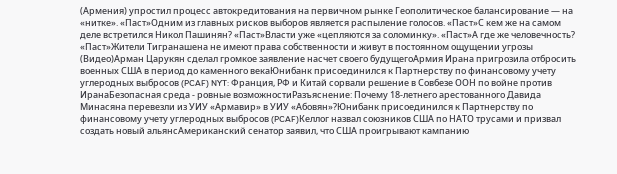(Армения) упростил процесс автокредитования на первичном рынке Геополитическое балансирование — на «нитке». «Паст»Одним из главных рисков выборов является распыление голосов. «Паст»С кем же на самом деле встретился Никол Пашинян? «Паст»Власти уже «цепляются за соломинку». «Паст»А где же человечность? «Паст»Жители Тигранашена не имеют права собственности и живут в постоянном ощущении угрозы (Видео)Арман Царукян сделал громкое заявление насчет своего будущегоАрмия Ирана пригрозила отбросить военных США в период до каменного векаЮнибанк присоединился к Партнерству по финансовому учету углеродных выбросов (PCAF) NYT: Франция, РФ и Китай сорвали решение в Совбезе ООН по войне против ИранаБезопасная среда - ровные возможностиРазъяснение: Почему 18-летнего арестованного Давида Минасяна перевезли из УИУ «Армавир» в УИУ «Абовян»?Юнибанк присоединился к Партнерству по финансовому учету углеродных выбросов (PCAF)Келлог назвал союзников США по НАТО трусами и призвал создать новый альянсАмериканский сенатор заявил, что США проигрывают кампанию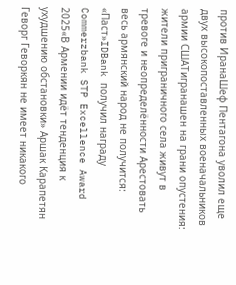против ИранаШеф Пентагона уволил еще двух высокопоставленных военачальников армии СШАТигранашен на грани опустения: жители приграничного села живут в тревоге и неопределённости Арестовать весь армянский народ не получится: «Паст»IDBank получил награду Commerzbank STP Excellence Award 2025«В Армении идёт тенденция к ухудшению обстановки» Аршак Карапетян Геворг Геворкян не имеет никакого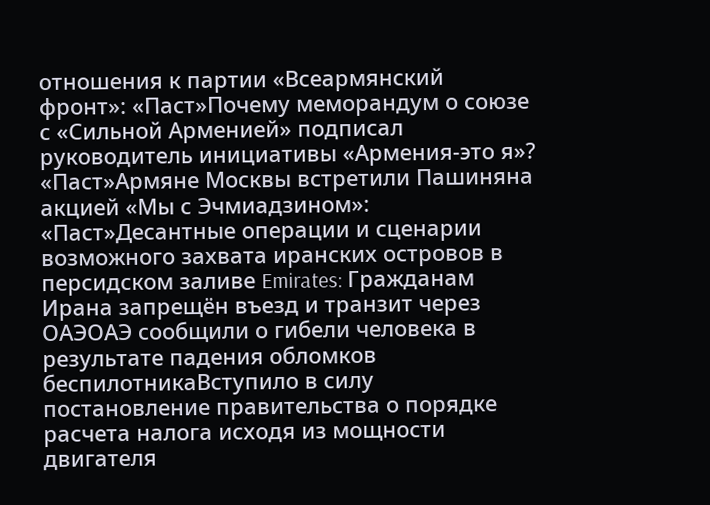отношения к партии «Всеармянский фронт»: «Паст»Почему меморандум о союзе с «Сильной Арменией» подписал руководитель инициативы «Армения-это я»? «Паст»Армяне Москвы встретили Пашиняна акцией «Мы с Эчмиадзином»: «Паст»Десантные операции и сценарии возможного захвата иранских островов в персидском заливе Emirates: Гражданам Ирана запрещён въезд и транзит через ОАЭОАЭ сообщили о гибели человека в результате падения обломков беспилотникаВступило в силу постановление правительства о порядке расчета налога исходя из мощности двигателя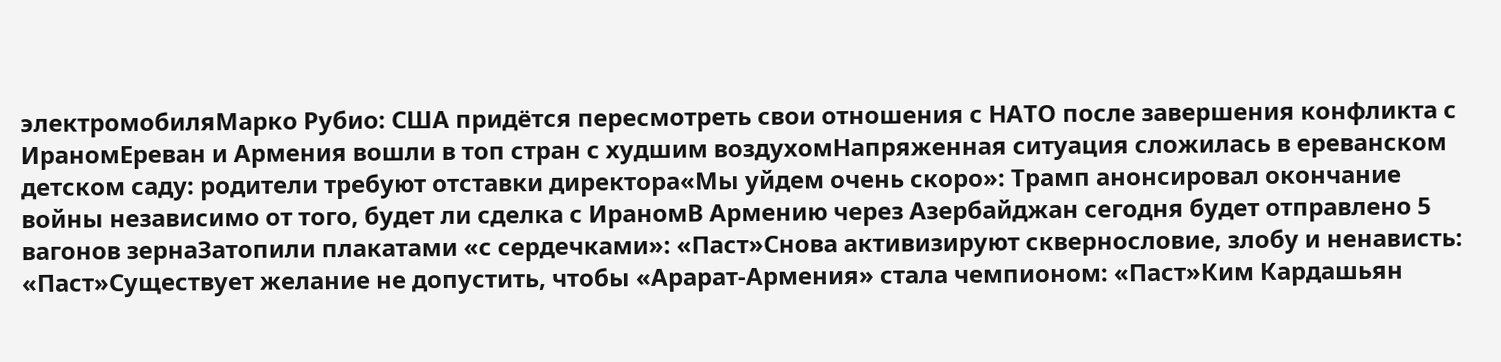электромобиляМарко Рубио: США придётся пересмотреть свои отношения с НАТО после завершения конфликта с ИраномЕреван и Армения вошли в топ стран с худшим воздухомНапряженная ситуация сложилась в ереванском детском саду: родители требуют отставки директора«Мы уйдем очень скоро»: Трамп анонсировал окончание войны независимо от того, будет ли сделка с ИраномВ Армению через Азербайджан сегодня будет отправлено 5 вагонов зернаЗатопили плакатами «с сердечками»: «Паст»Снова активизируют сквернословие, злобу и ненависть: «Паст»Существует желание не допустить, чтобы «Арарат-Армения» стала чемпионом: «Паст»Ким Кардашьян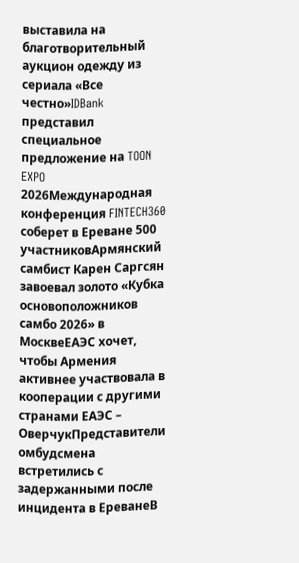выставила на благотворительный аукцион одежду из сериала «Все честно»IDBank представил специальное предложение на TOON EXPO 2026Международная конференция FINTECH360 соберет в Ереване 500 участниковАрмянский самбист Карен Саргсян завоевал золото «Кубка основоположников самбо 2026» в МосквеЕАЭС хочет, чтобы Армения активнее участвовала в кооперации с другими странами ЕАЭС – ОверчукПредставители омбудсмена встретились с задержанными после инцидента в ЕреванеВ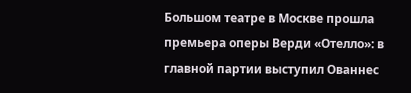Большом театре в Москве прошла премьера оперы Верди «Отелло»: в главной партии выступил Ованнес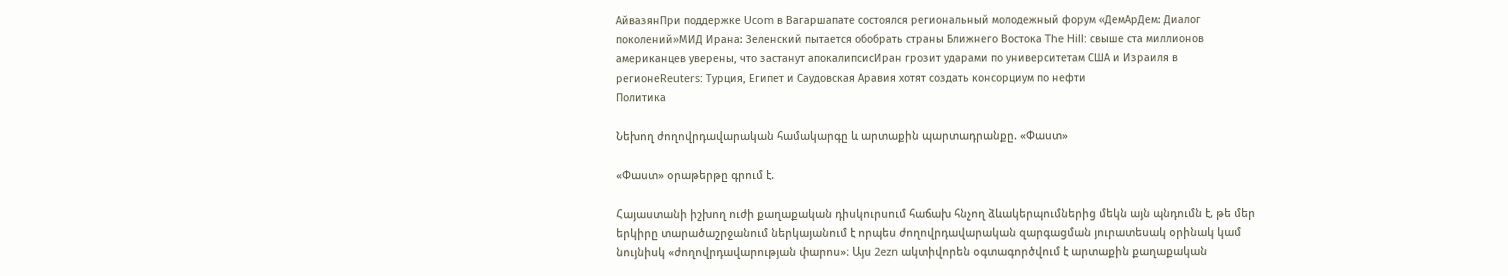АйвазянПри поддержке Ucom в Вагаршапате состоялся региональный молодежный форум «ДемАрДем: Диалог поколений»МИД Ирана: Зеленский пытается обобрать страны Ближнего Востока The Hill: свыше ста миллионов американцев уверены, что застанут апокалипсисИран грозит ударами по университетам США и Израиля в регионеReuters: Турция, Египет и Саудовская Аравия хотят создать консорциум по нефти
Политика

Նեխող ժողովրդավարական համակարգը և արտաքին պարտադրանքը. «Փաստ»

«Փաստ» օրաթերթը գրում է.

Հայաստանի իշխող ուժի քաղաքական դիսկուրսում հաճախ հնչող ձևակերպումներից մեկն այն պնդումն է, թե մեր երկիրը տարածաշրջանում ներկայանում է որպես ժողովրդավարական զարգացման յուրատեսակ օրինակ կամ նույնիսկ «ժողովրդավարության փարոս»։ Այս 2ezn ակտիվորեն օգտագործվում է արտաքին քաղաքական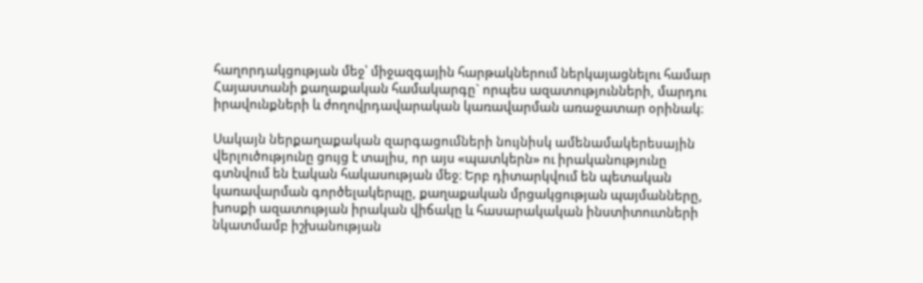հաղորդակցության մեջ՝ միջազգային հարթակներում ներկայացնելու համար Հայաստանի քաղաքական համակարգը` որպես ազատությունների, մարդու իրավունքների և ժողովրդավարական կառավարման առաջատար օրինակ։

Սակայն ներքաղաքական զարգացումների նույնիսկ ամենամակերեսային վերլուծությունը ցույց է տալիս, որ այս «պատկերն» ու իրականությունը գտնվում են էական հակասության մեջ։ Երբ դիտարկվում են պետական կառավարման գործելակերպը, քաղաքական մրցակցության պայմանները, խոսքի ազատության իրական վիճակը և հասարակական ինստիտուտների նկատմամբ իշխանության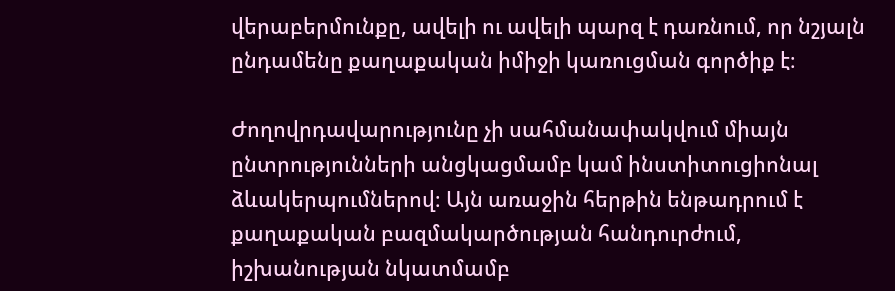վերաբերմունքը, ավելի ու ավելի պարզ է դառնում, որ նշյալն ընդամենը քաղաքական իմիջի կառուցման գործիք է։

Ժողովրդավարությունը չի սահմանափակվում միայն ընտրությունների անցկացմամբ կամ ինստիտուցիոնալ ձևակերպումներով։ Այն առաջին հերթին ենթադրում է քաղաքական բազմակարծության հանդուրժում, իշխանության նկատմամբ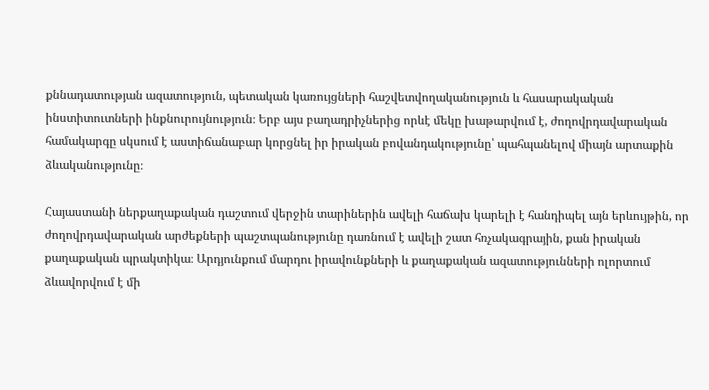քննադատության ազատություն, պետական կառույցների հաշվետվողականություն և հասարակական ինստիտուտների ինքնուրույնություն։ Երբ այս բաղադրիչներից որևէ մեկը խաթարվում է, ժողովրդավարական համակարգը սկսում է աստիճանաբար կորցնել իր իրական բովանդակությունը՝ պահպանելով միայն արտաքին ձևականությունը։

Հայաստանի ներքաղաքական դաշտում վերջին տարիներին ավելի հաճախ կարելի է հանդիպել այն երևույթին, որ ժողովրդավարական արժեքների պաշտպանությունը դառնում է ավելի շատ հռչակագրային, քան իրական քաղաքական պրակտիկա։ Արդյունքում մարդու իրավունքների և քաղաքական ազատությունների ոլորտում ձևավորվում է մի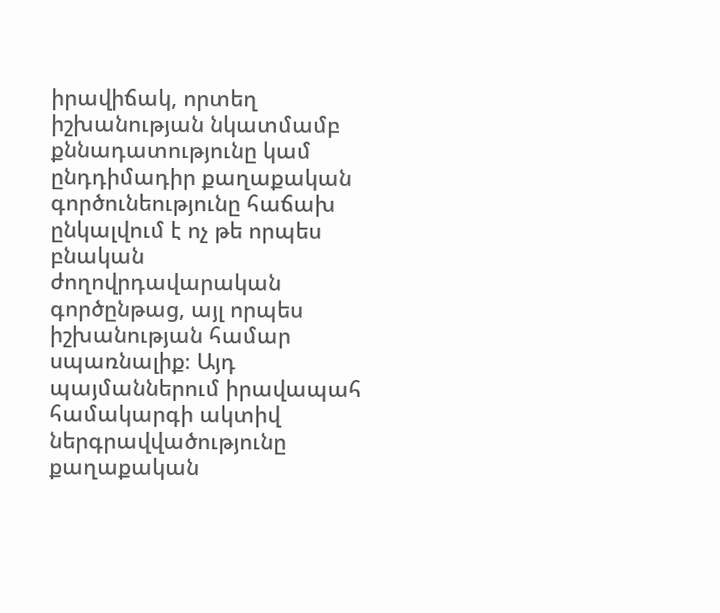իրավիճակ, որտեղ իշխանության նկատմամբ քննադատությունը կամ ընդդիմադիր քաղաքական գործունեությունը հաճախ ընկալվում է ոչ թե որպես բնական ժողովրդավարական գործընթաց, այլ որպես իշխանության համար սպառնալիք։ Այդ պայմաններում իրավապահ համակարգի ակտիվ ներգրավվածությունը քաղաքական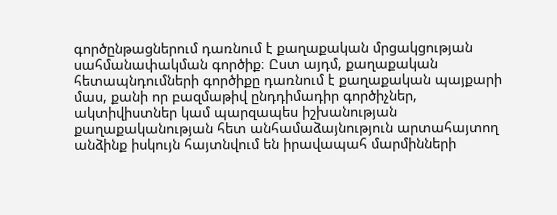գործընթացներում դառնում է քաղաքական մրցակցության սահմանափակման գործիք։ Ըստ այդմ, քաղաքական հետապնդումների գործիքը դառնում է քաղաքական պայքարի մաս, քանի որ բազմաթիվ ընդդիմադիր գործիչներ, ակտիվիստներ կամ պարզապես իշխանության քաղաքականության հետ անհամաձայնություն արտահայտող անձինք իսկույն հայտնվում են իրավապահ մարմինների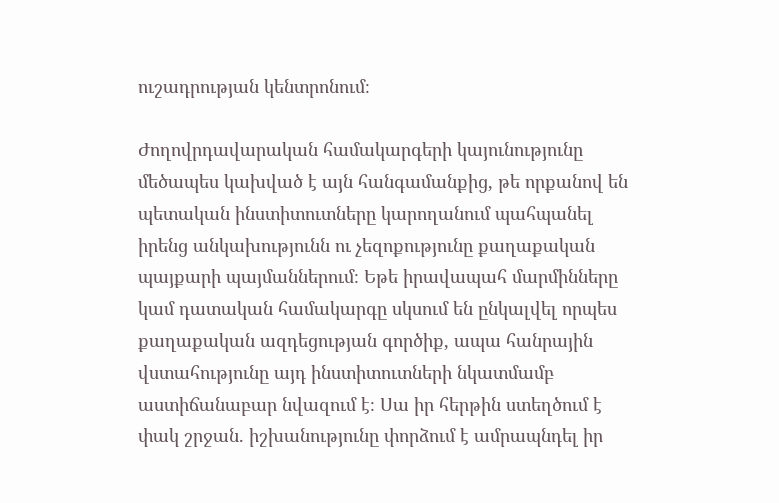ուշադրության կենտրոնում։

Ժողովրդավարական համակարգերի կայունությունը մեծապես կախված է այն հանգամանքից, թե որքանով են պետական ինստիտուտները կարողանում պահպանել իրենց անկախությունն ու չեզոքությունը քաղաքական պայքարի պայմաններում։ Եթե իրավապահ մարմինները կամ դատական համակարգը սկսում են ընկալվել որպես քաղաքական ազդեցության գործիք, ապա հանրային վստահությունը այդ ինստիտուտների նկատմամբ աստիճանաբար նվազում է։ Սա իր հերթին ստեղծում է փակ շրջան. իշխանությունը փորձում է ամրապնդել իր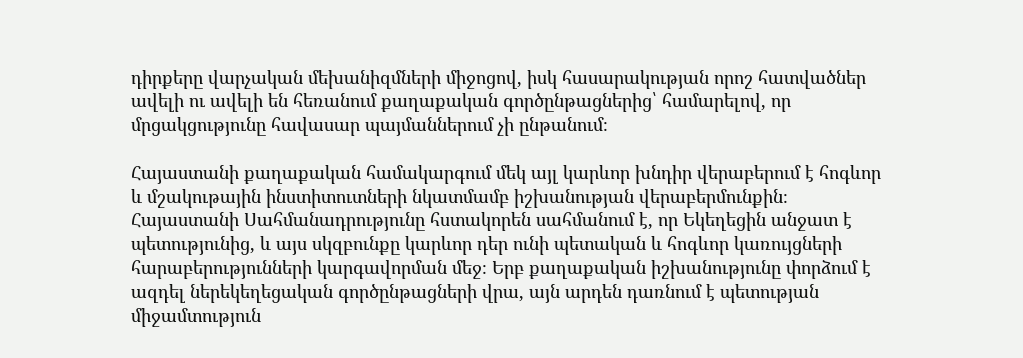դիրքերը վարչական մեխանիզմների միջոցով, իսկ հասարակության որոշ հատվածներ ավելի ու ավելի են հեռանում քաղաքական գործընթացներից՝ համարելով, որ մրցակցությունը հավասար պայմաններում չի ընթանում։

Հայաստանի քաղաքական համակարգում մեկ այլ կարևոր խնդիր վերաբերում է հոգևոր և մշակութային ինստիտուտների նկատմամբ իշխանության վերաբերմունքին։ Հայաստանի Սահմանադրությունը հստակորեն սահմանում է, որ Եկեղեցին անջատ է պետությունից, և այս սկզբունքը կարևոր դեր ունի պետական և հոգևոր կառույցների հարաբերությունների կարգավորման մեջ։ Երբ քաղաքական իշխանությունը փորձում է ազդել ներեկեղեցական գործընթացների վրա, այն արդեն դառնում է պետության միջամտություն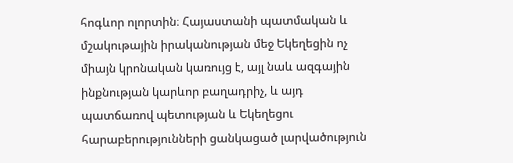հոգևոր ոլորտին։ Հայաստանի պատմական և մշակութային իրականության մեջ Եկեղեցին ոչ միայն կրոնական կառույց է, այլ նաև ազգային ինքնության կարևոր բաղադրիչ, և այդ պատճառով պետության և Եկեղեցու հարաբերությունների ցանկացած լարվածություն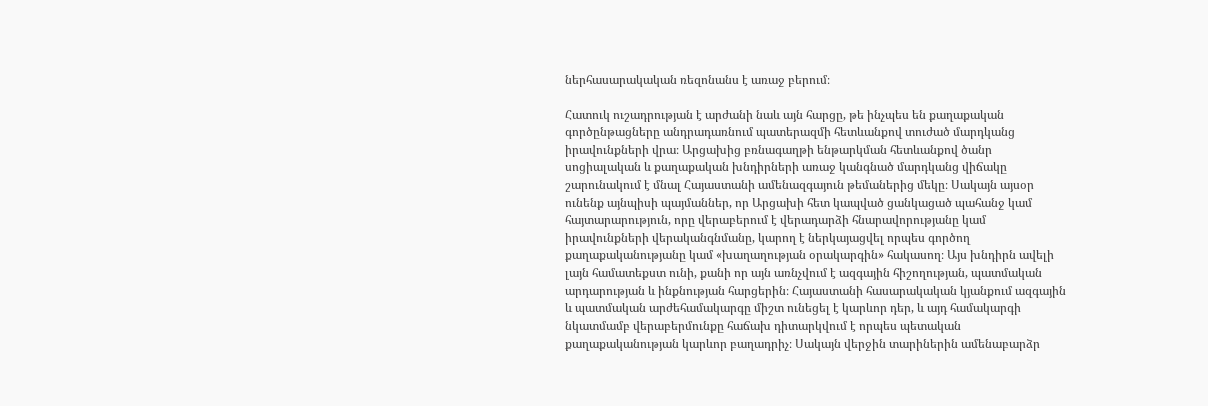ներհասարակական ռեզոնանս է առաջ բերում։

Հատուկ ուշադրության է արժանի նաև այն հարցը, թե ինչպես են քաղաքական գործընթացները անդրադառնում պատերազմի հետևանքով տուժած մարդկանց իրավունքների վրա։ Արցախից բռնագաղթի ենթարկման հետևանքով ծանր սոցիալական և քաղաքական խնդիրների առաջ կանգնած մարդկանց վիճակը շարունակում է մնալ Հայաստանի ամենազգայուն թեմաներից մեկը։ Սակայն այսօր ունենք այնպիսի պայմաններ, որ Արցախի հետ կապված ցանկացած պահանջ կամ հայտարարություն, որը վերաբերում է վերադարձի հնարավորությանը կամ իրավունքների վերականգնմանը, կարող է ներկայացվել որպես գործող քաղաքականությանը կամ «խաղաղության օրակարգին» հակասող։ Այս խնդիրն ավելի լայն համատեքստ ունի, քանի որ այն առնչվում է ազգային հիշողության, պատմական արդարության և ինքնության հարցերին։ Հայաստանի հասարակական կյանքում ազգային և պատմական արժեհամակարգը միշտ ունեցել է կարևոր դեր, և այդ համակարգի նկատմամբ վերաբերմունքը հաճախ դիտարկվում է որպես պետական քաղաքականության կարևոր բաղադրիչ։ Սակայն վերջին տարիներին ամենաբարձր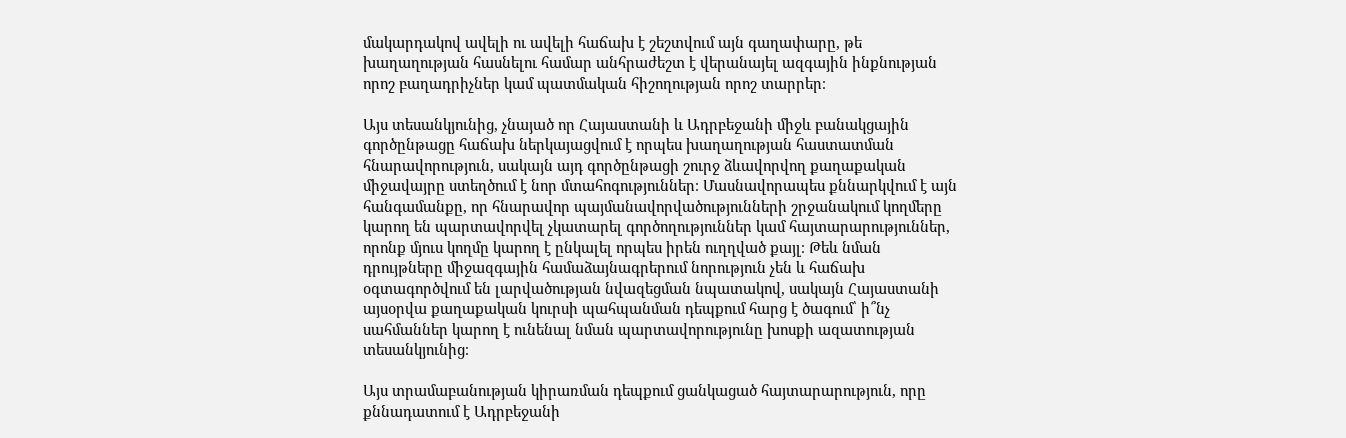մակարդակով ավելի ու ավելի հաճախ է շեշտվում այն գաղափարը, թե խաղաղության հասնելու համար անհրաժեշտ է վերանայել ազգային ինքնության որոշ բաղադրիչներ կամ պատմական հիշողության որոշ տարրեր։

Այս տեսանկյունից, չնայած որ Հայաստանի և Ադրբեջանի միջև բանակցային գործընթացը հաճախ ներկայացվում է որպես խաղաղության հաստատման հնարավորություն, սակայն այդ գործընթացի շուրջ ձևավորվող քաղաքական միջավայրը ստեղծում է նոր մտահոգություններ։ Մասնավորապես քննարկվում է այն հանգամանքը, որ հնարավոր պայմանավորվածությունների շրջանակում կողմերը կարող են պարտավորվել չկատարել գործողություններ կամ հայտարարություններ, որոնք մյուս կողմը կարող է ընկալել որպես իրեն ուղղված քայլ։ Թեև նման դրույթները միջազգային համաձայնագրերում նորություն չեն և հաճախ օգտագործվում են լարվածության նվազեցման նպատակով, սակայն Հայաստանի այսօրվա քաղաքական կուրսի պահպանման դեպքում հարց է ծագում՝ ի՞նչ սահմաններ կարող է ունենալ նման պարտավորությունը խոսքի ազատության տեսանկյունից։

Այս տրամաբանության կիրառման դեպքում ցանկացած հայտարարություն, որը քննադատում է Ադրբեջանի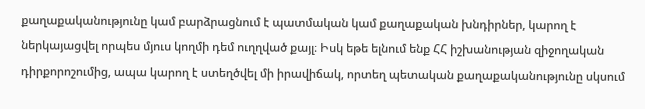քաղաքականությունը կամ բարձրացնում է պատմական կամ քաղաքական խնդիրներ, կարող է ներկայացվել որպես մյուս կողմի դեմ ուղղված քայլ։ Իսկ եթե ելնում ենք ՀՀ իշխանության զիջողական դիրքորոշումից, ապա կարող է ստեղծվել մի իրավիճակ, որտեղ պետական քաղաքականությունը սկսում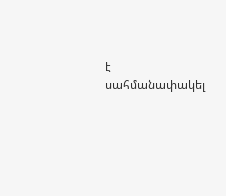է սահմանափակել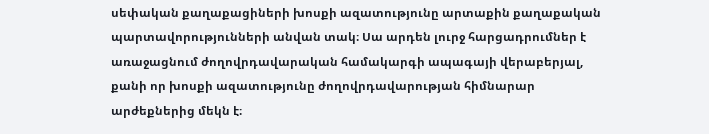սեփական քաղաքացիների խոսքի ազատությունը արտաքին քաղաքական պարտավորությունների անվան տակ։ Սա արդեն լուրջ հարցադրումներ է առաջացնում ժողովրդավարական համակարգի ապագայի վերաբերյալ, քանի որ խոսքի ազատությունը ժողովրդավարության հիմնարար արժեքներից մեկն է։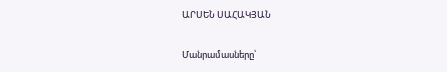ԱՐՍԵՆ ՍԱՀԱԿՅԱՆ

Մանրամասները՝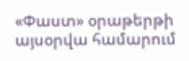«Փաստ» օրաթերթի այսօրվա համարում